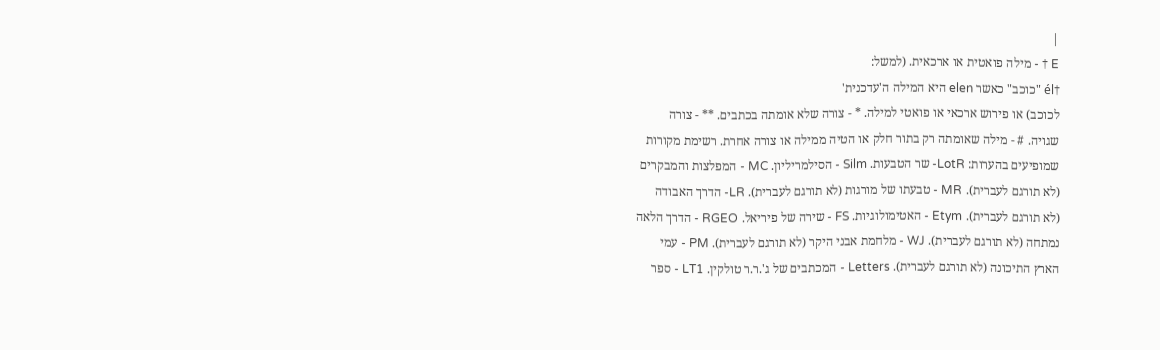|
E † - מילה פואטית או ארכאית. (למשל:
†él "כוכב" כאשר elen היא המילה ה'עדכנית'
לכוכב) או פירוש ארכאי או פואטי למילה. * - צורה שלא אומתה בכתבים. ** - צורה
שגויה. # - מילה שאומתה רק בתור חלק או הטיה ממילה או צורה אחרת. רשימת מקורות
שמופיעים בהערות: LotR- שר הטבעות. Silm - הסילמריליון. MC - המפלצות והמבקרים
(לא תורגם לעברית). MR - טבעתו של מורגות (לא תורגם לעברית). LR- הדרך האבודה
(לא תורגם לעברית). Etym - האטימולוגיות. FS - שירה של פיריאל. RGEO - הדרך הלאה
נמתחה (לא תורגם לעברית). WJ - מלחמת אבני היקר (לא תורגם לעברית). PM - עמי
הארץ התיכונה (לא תורגם לעברית). Letters - המכתבים של ג'.ר.ר טולקין. LT1 - ספר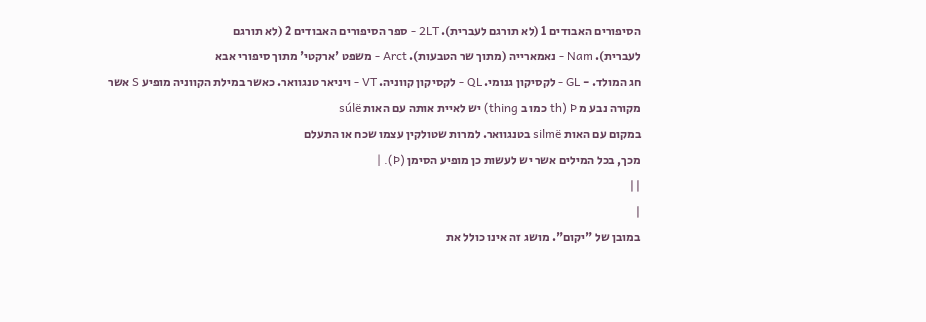הסיפורים האבודים 1 (לא תורגם לעברית). 2LT - ספר הסיפורים האבודים 2 (לא תורגם
לעברית). Nam - נאמארייה (מתוך שר הטבעות). Arct - משפט 'ארקטי' מתוך סיפורי אבא
חג המולד. - GL - לקסיקון גנומי. QL - לקסיקון קווניה. VT - ויניאר טנגוואר. כאשר במילת הקווניה מופיע S אשר
מקורה נבע מ Þ (th כמו ב thing) יש לאיית אותה עם האות súlë
במקום עם האות silmë בטנגוואר. למרות שטולקין עצמו שכח או התעלם
מכך, בכל המילים אשר יש לעשות כן מופיע הסימן (Þ). |
||
|
במובן של "יקום". מושג זה אינו כולל את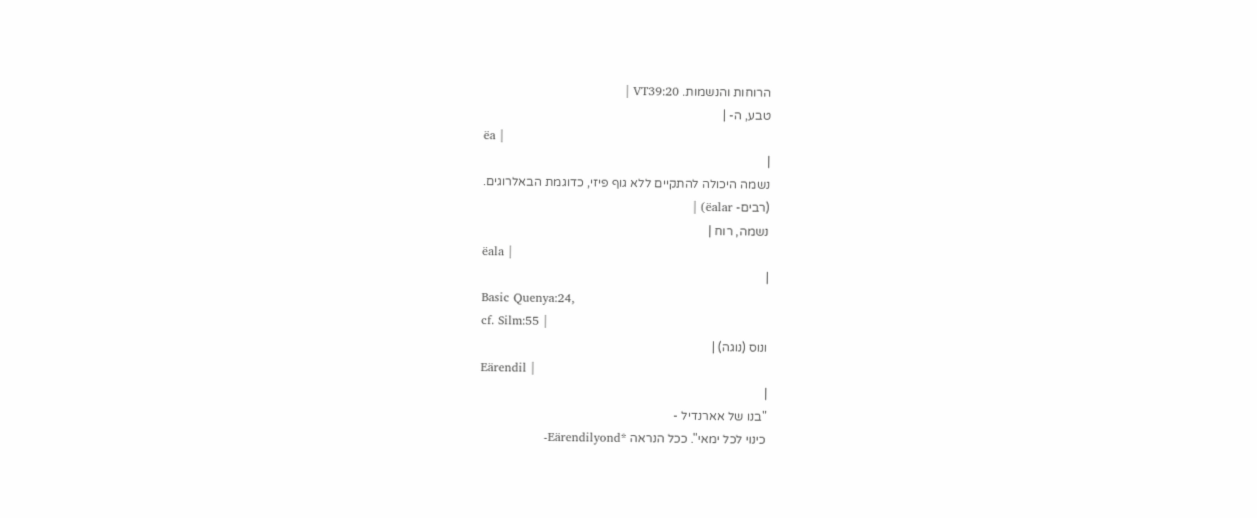הרוחות והנשמות. VT39:20 |
טבע, ה- |
ëa |
|
נשמה היכולה להתקיים ללא גוף פיזי, כדוגמת הבאלרוגים.
(רבים- ëalar) |
נשמה, רוח |
ëala |
|
Basic Quenya:24,
cf. Silm:55 |
ונוס (נוגה) |
Eärendil |
|
"בנו של אארנדיל -
כינוי לכל ימאי". ככל הנראה *Eärendilyond-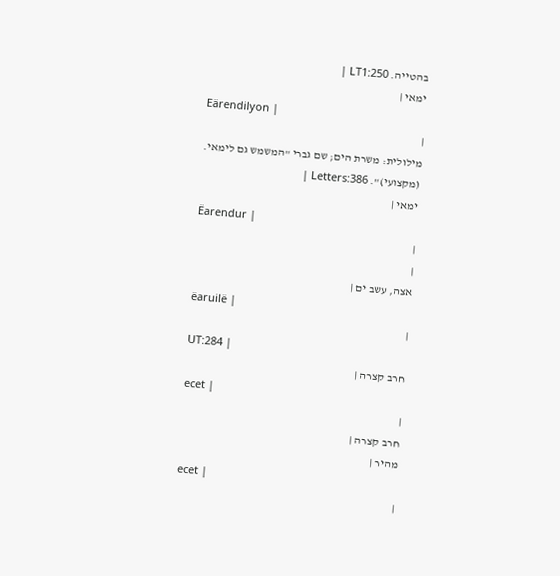בהטייה. LT1:250 |
ימאי |
Eärendilyon |
|
מילולית: משרת הים; שם גברי "המשמש גם לימאי.
(מקצועי)". Letters:386 |
ימאי |
Ëarendur |
|
|
אצה, עשב ים |
ëaruilë |
|
UT:284 |
חרב קצרה |
ecet |
|
חרב קצרה |
מהיר |
ecet |
|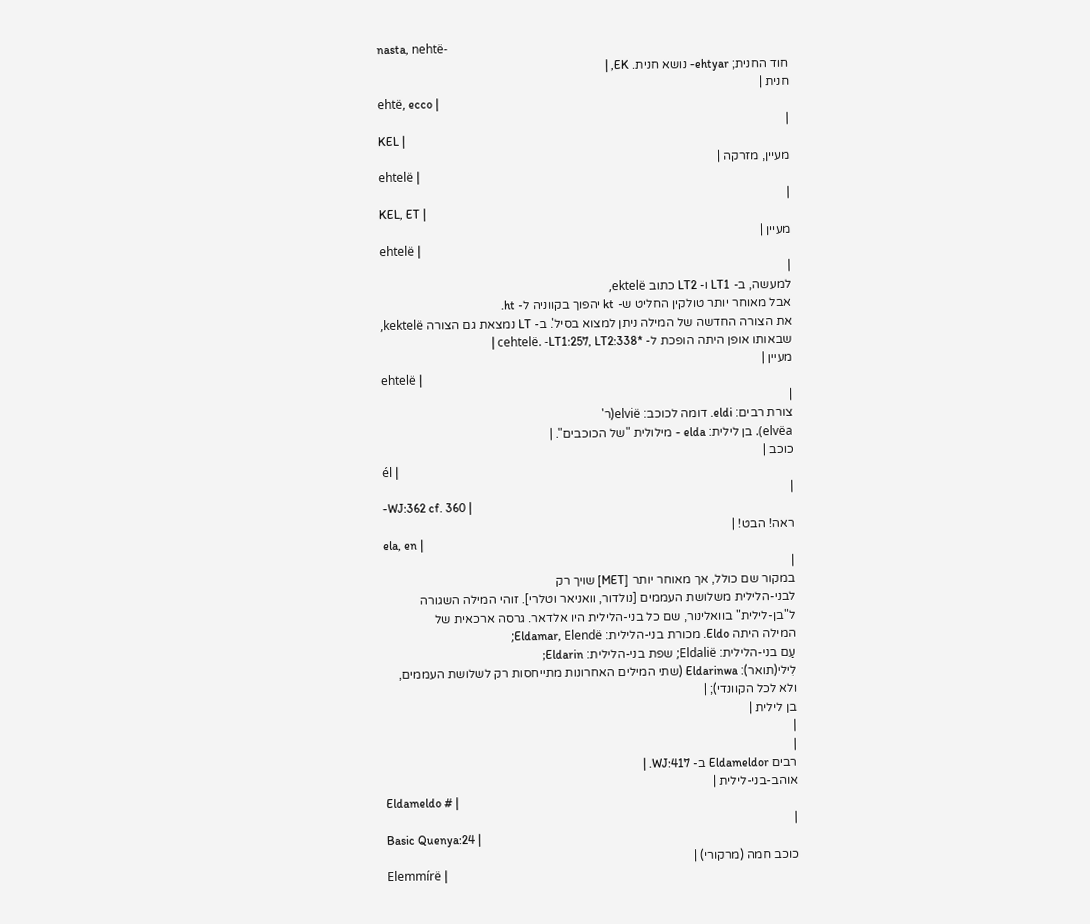nasta, nehtë-
חוד החנית; ehtyar- נושא חנית. EK, |
חנית |
ehtë, ecco |
|
KEL |
מעיין, מזרקה |
ehtelë |
|
KEL, ET |
מעיין |
ehtelë |
|
למעשה, ב- LT1 ו- LT2 כתוב ektelë,
אבל מאוחר יותר טולקין החליט ש- kt יהפוך בקווניה ל- ht.
את הצורה החדשה של המילה ניתן למצוא בסיל'. ב- LT נמצאת גם הצורה kektelë,
שבאותו אופן היתה הופכת ל- *cehtelë. -LT1:257, LT2:338 |
מעיין |
ehtelë |
|
צורת רבים: eldi. דומה לכוכב: elvië(ר'
elvëa). בן לילית: elda - מילולית "של הכוכבים". |
כוכב |
él |
|
-WJ:362 cf. 360 |
ראה! הבט! |
ela, en |
|
במקור שם כולל, אך מאוחר יותר [MET] שויך רק
לבני-הלילית משלושת העממים [נולדור, וואניאר וטלרי]. זוהי המילה השגורה
ל"בן-לילית" בוואלינור, שם כל בני-הלילית היו אלדאר. גרסה ארכאית של
המילה היתה Eldo. מכורת בני-הלילית: Eldamar, Elendë;
עַם בני-הלילית: Eldalië; שפת בני-הלילית: Eldarin;
לִילי(תואר): Eldarinwa (שתי המילים האחרונות מתייחסות רק לשלושת העממים,
ולא לכל הקוונדי); |
בן לילית |
|
|
רבים Eldameldor ב- WJ:417. |
אוהב-בני-לילית |
Eldameldo # |
|
Basic Quenya:24 |
כוכב חמה (מרקורי) |
Elemmírë |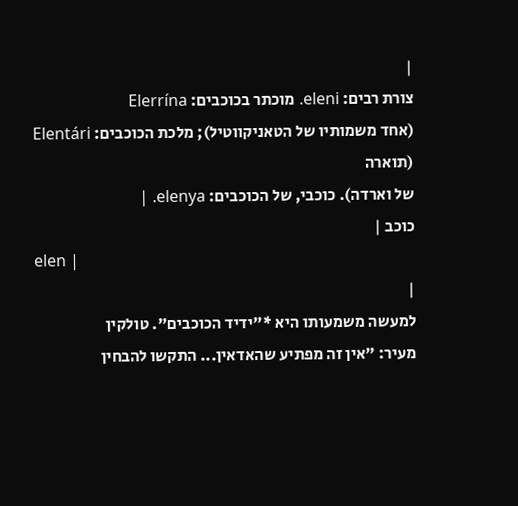|
צורת רבים: eleni. מוכתר בכוכבים: Elerrína
(אחד משמותיו של הטאניקווטיל); מלכת הכוכבים: Elentári (תוארה
של וארדה). כוכבי, של הכוכבים: elenya. |
כוכב |
elen |
|
למעשה משמעותו היא *"ידיד הכוכבים". טולקין
מעיר: "אין זה מפתיע שהאדאין... התקשו להבחין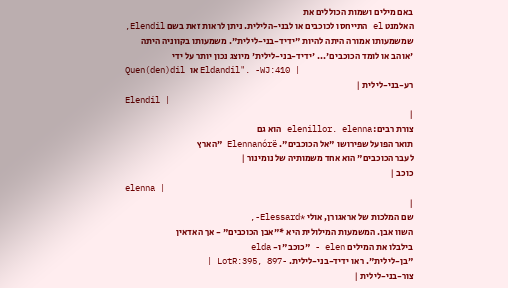באם מילים ושמות הכוללים את
האלמנט el התייחסו לכוכבים או לבני-הלילית. ניתן לראות זאת בשם Elendil,
שמשמעותו אמורה היתה להיות "ידיד-בני-לילית". משמעותו בקווניה היתה
'אוהב או לומד הכוכבים'... 'ידיד-בני-לילית' מיוצג נכון יותר על ידי
Quen(den)dil או Eldandil". -WJ:410 |
רע-בני-לילית |
Elendil |
|
צורת רבים: elenillor. elenna הוא גם
תואר הפועל שפירושו "אל הכוכבים". Elennanórë "הארץ
לעבר הכוכבים" הוא אחד משמותיה של נומינור |
כוכב |
elenna |
|
שם המלכות של אראגורן, אולי *Elessard-,
השוו אבן. המשמעות המילולית היא *"אבן הכוכבים" - אך האדאין
בילבלו את המילים elen - "כוכב" ו- elda
"בן-לילית". ראו ידיד-בני-לילית. -LotR:395, 897 |
צור-בני-לילית |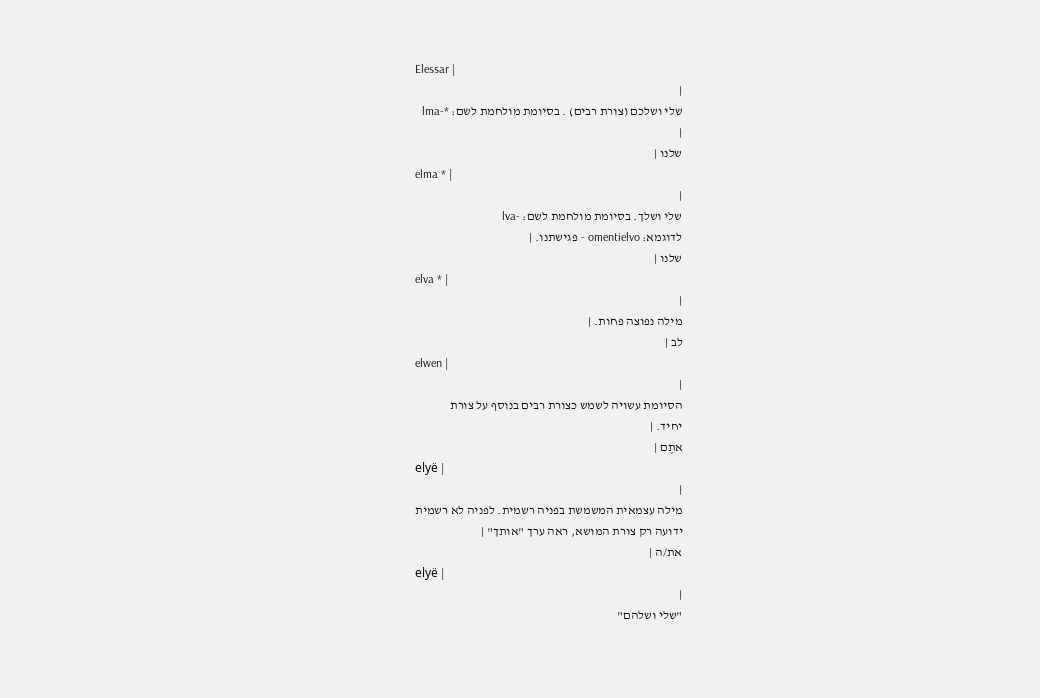Elessar |
|
שלי ושלכם (צורת רבים) . בסיומת מולחמת לשם: *-lma
|
שלנו |
elma * |
|
שלי ושלך. בסיומת מולחמת לשם: -lva
לדוגמא: omentielvo - פגישתנו. |
שלנו |
elva * |
|
מילה נפוצה פחות. |
לב |
elwen |
|
הסיומת עשויה לשמש כצורת רבים בנוסף על צורת
יחיד. |
אתֶם |
elyë |
|
מילה עצמאית המשמשת בפניה רשמית. לפניה לא רשמית
ידועה רק צורת המושא, ראה ערך "אותך" |
את/ה |
elyë |
|
"שלי ושלהם"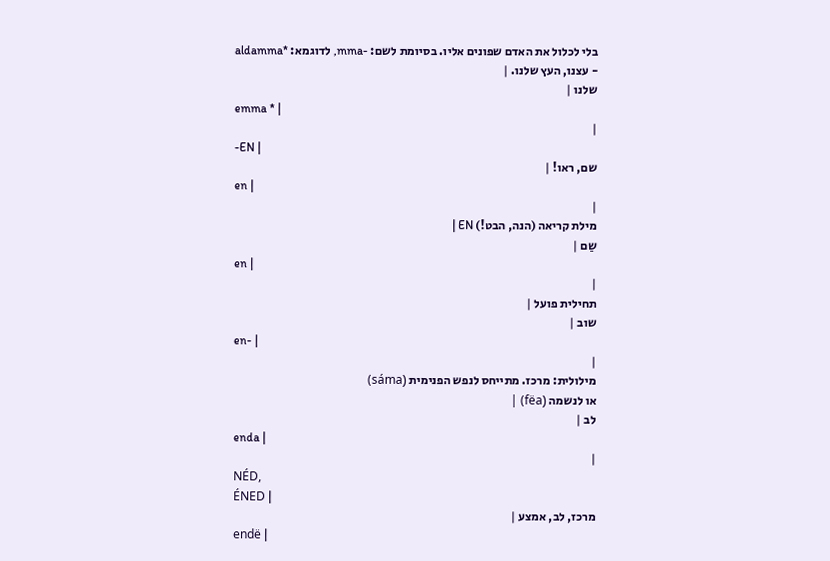בלי לכלול את האדם שפונים אליו. בסיומת לשם: -mma, לדוגמא: *aldamma
- עצנו, העץ שלנו. |
שלנו |
emma * |
|
-EN |
שם, ראו! |
en |
|
מילת קריאה (הנה, הבט!) EN |
שַם |
en |
|
תחילית פועל |
שוב |
en- |
|
מילולית: מרכז. מתייחס לנפש הפנימית (sáma)
או לנשמה (fëa) |
לב |
enda |
|
NÉD,
ÉNED |
מרכז, לב, אמצע |
endë |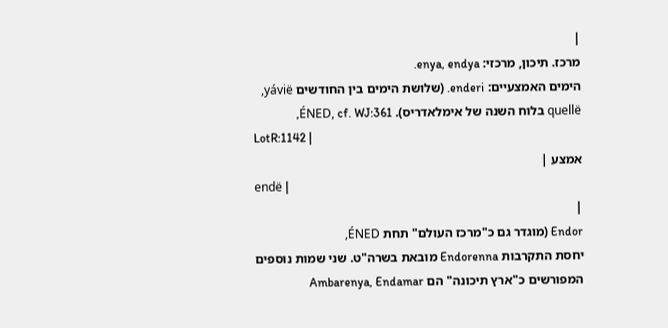|
מרכז. תיכון, מרכזי: enya, endya.
הימים האמצעיים: enderi. (שלושת הימים בין החודשים yávië,
quellë בלוח השנה של אימלאדריס). ÉNED, cf. WJ:361,
LotR:1142 |
אמצע |
endë |
|
Endor (מוגדר גם כ"מרכז העולם" תחת ÉNED,
יחסת התקרבות Endorenna מובאת בשרה"ט. שני שמות נוספים
המפורשים כ"ארץ תיכונה" הם Ambarenya, Endamar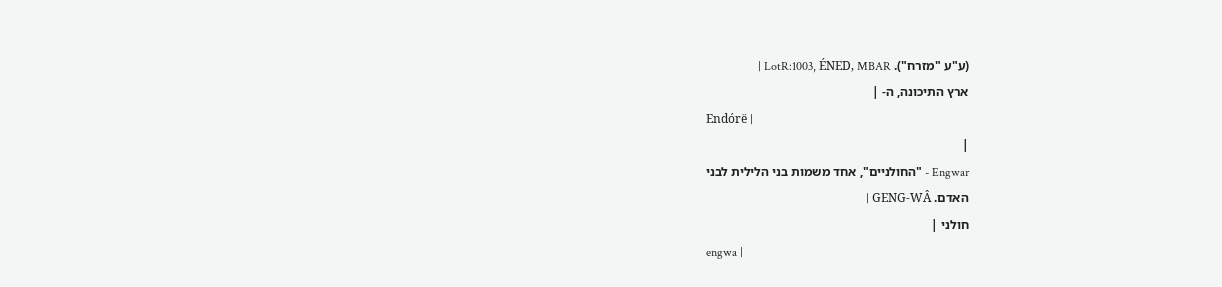(ע"ע "מזרח"). LotR:1003, ÉNED, MBAR |
ארץ התיכונה, ה- |
Endórë |
|
Engwar - "החולניים", אחד משמות בני הלילית לבני
האדם. GENG-WÂ |
חולני |
engwa |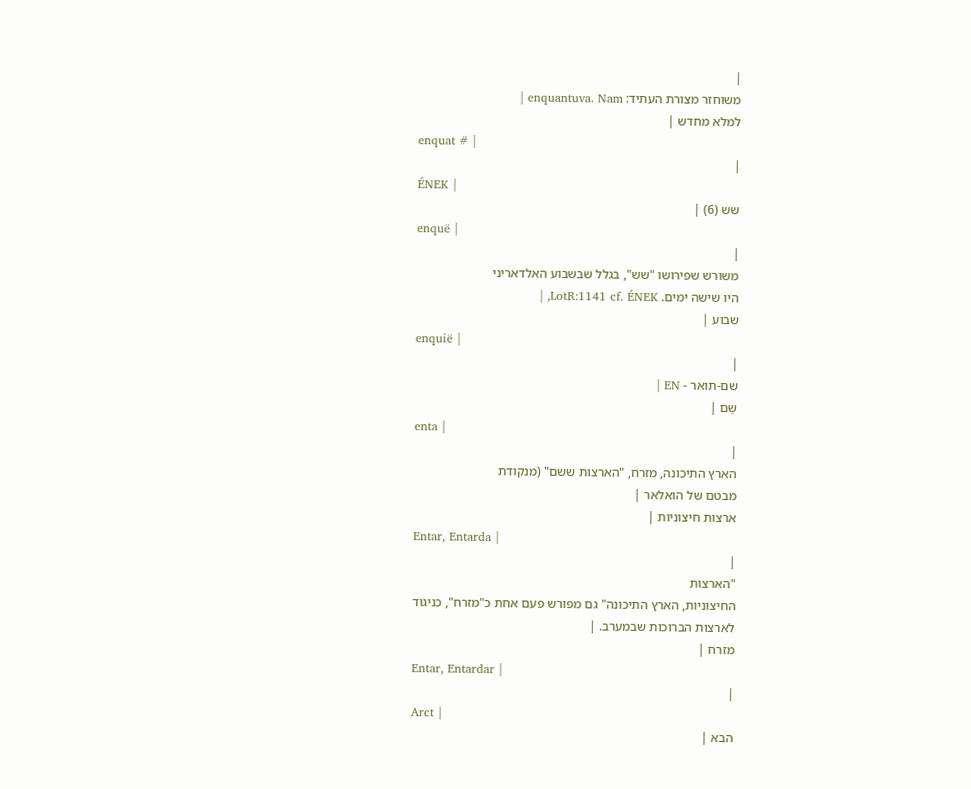|
משוחזר מצורת העתיד: enquantuva. Nam |
למלא מחדש |
enquat # |
|
ÉNEK |
שש (6) |
enquë |
|
משורש שפירושו "שש", בגלל שבשבוע האלדאריני
היו שישה ימים. LotR:1141 cf. ÉNEK, |
שבוע |
enquië |
|
שם-תואר - EN |
שַם |
enta |
|
הארץ התיכונה, מזרח, "הארצות ששם" (מנקודת
מבטם של הואלאר |
ארצות חיצוניות |
Entar, Entarda |
|
"הארצות
החיצוניות, הארץ התיכונה" גם מפורש פעם אחת כ"מזרח", כניגוד
לארצות הברוכות שבמערב. |
מזרח |
Entar, Entardar |
|
Arct |
הבא |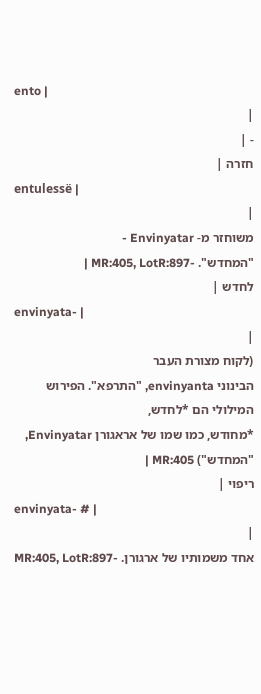ento |
|
- |
חזרה |
entulessë |
|
משוחזר מ- Envinyatar -
"המחדש". -MR:405, LotR:897 |
לחדש |
envinyata- |
|
(לקוח מצורת העבר
הבינוני envinyanta, "התרפא". הפירוש המילולי הם *לחדש,
*מחודש, כמו שמו של אראגורן Envinyatar, "המחדש") MR:405 |
ריפוי |
envinyata- # |
|
אחד משמותיו של ארגורן. -MR:405, LotR:897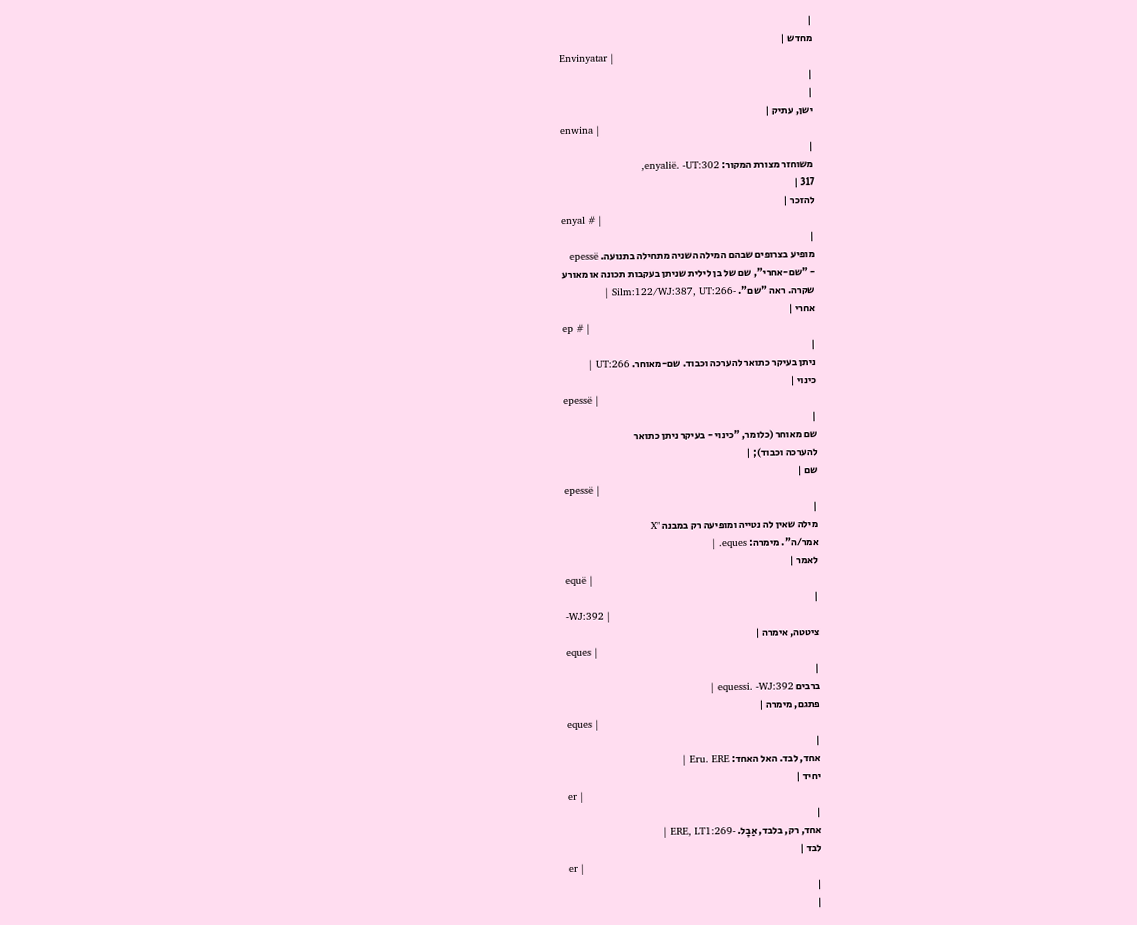|
מחדש |
Envinyatar |
|
|
ישן, עתיק |
enwina |
|
משוחזר מצורת המקור: enyalië. -UT:302,
317 |
להזכר |
enyal # |
|
מופיע בצרופים שבהם המילה השניה מתחילה בתנועה. epessë
- "שם-אחרי", שם של בן לילית שניתן בעקבות תכונה או מאורע
שקרה. ראה "שם". -Silm:122/WJ:387, UT:266 |
אחרי |
ep # |
|
ניתן בעיקר כתואר להערכה וכבוד. שם-מאוחר. UT:266 |
כינוי |
epessë |
|
שם מאוחר (כלומר, "כינוי - בעיקר ניתן כתואר
להערכה וכבוד); |
שם |
epessë |
|
מילה שאין לה נטייה ומופיעה רק במבנה "X
אמר/ה". מימרה: eques. |
לאמר |
equë |
|
-WJ:392 |
ציטטה, אימרה |
eques |
|
ברבים equessi. -WJ:392 |
פתגם, מימרה |
eques |
|
אחד, לבד. האל האחד: Eru. ERE |
יחיד |
er |
|
אחד, רק, בלבד, אַבָל. -ERE, LT1:269 |
לבד |
er |
|
|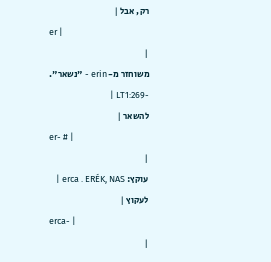רק, אבל |
er |
|
משוחזר מ- erin - "נשאר". -LT1:269 |
להשאר |
er- # |
|
עוקץ: erca . ERÉK, NAS |
לעקוץ |
erca- |
|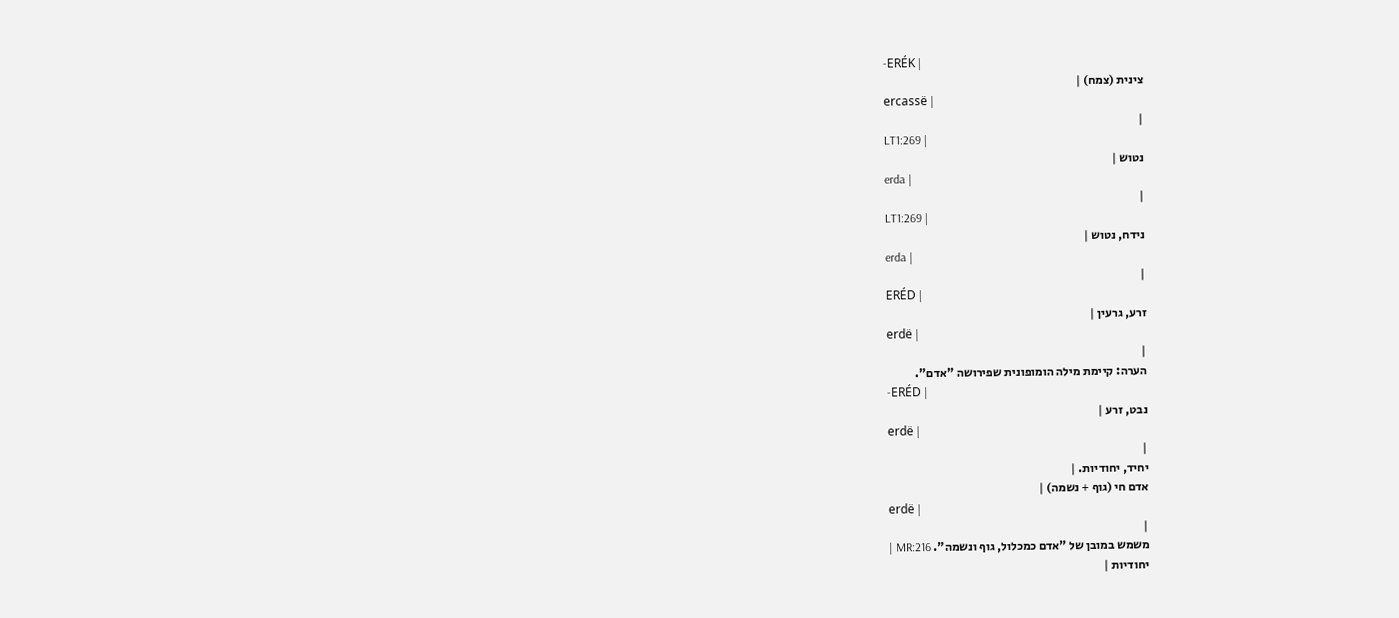-ERÉK |
צינית (צמח) |
ercassë |
|
LT1:269 |
נטוש |
erda |
|
LT1:269 |
נידח, נטוש |
erda |
|
ERÉD |
זרע, גרעין |
erdë |
|
הערה: קיימת מילה הומופונית שפירושה "אדם".
-ERÉD |
נבט, זרע |
erdë |
|
יחיד, יחודיות. |
אדם חי (גוף + נשמה) |
erdë |
|
משמש במובן של "אדם כמכלול, גוף ונשמה". MR:216 |
יחודיות |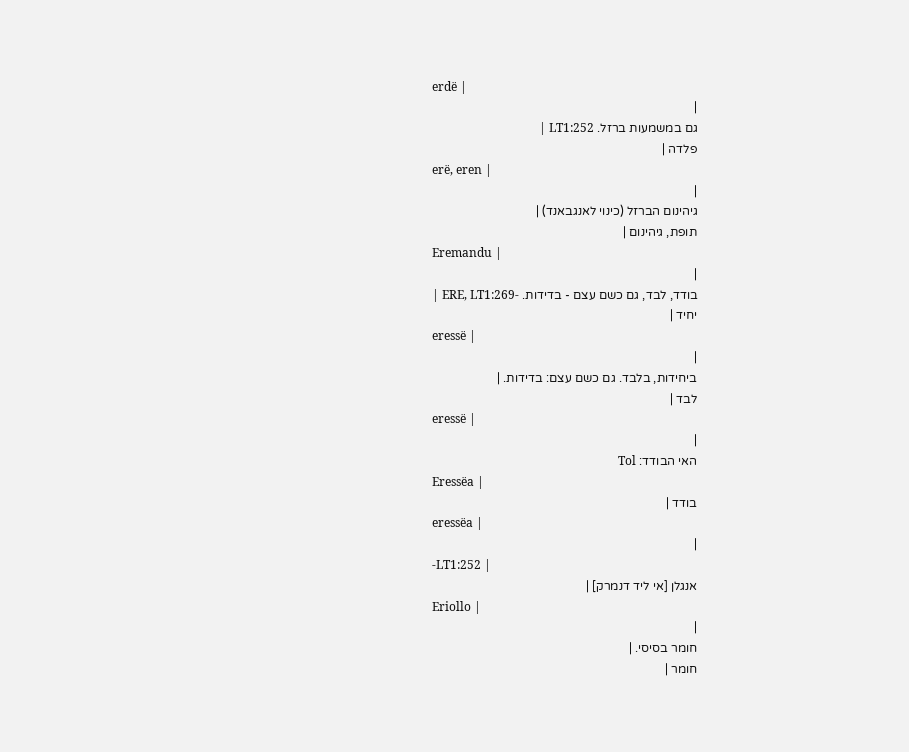erdë |
|
גם במשמעות ברזל. LT1:252 |
פלדה |
erë, eren |
|
גיהינום הברזל (כינוי לאנגבאנד) |
תופת, גיהינום |
Eremandu |
|
בודד, לבד, גם כשם עצם - בדידות. -ERE, LT1:269 |
יחיד |
eressë |
|
ביחידות, בלבד. גם כשם עצם: בדידות. |
לבד |
eressë |
|
האי הבודד: Tol
Eressëa |
בודד |
eressëa |
|
-LT1:252 |
אנגלן [אי ליד דנמרק] |
Eriollo |
|
חומר בסיסי. |
חומר |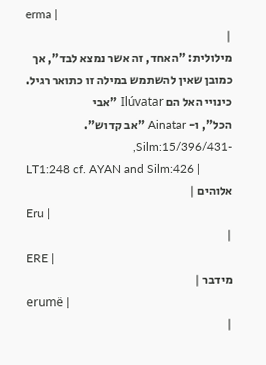erma |
|
מילולית: "האחד, זה אשר נמצא לבד", אך
כמובן שאין להשתמש במילה זו כתואר רגיל. כינויי האל הם Ilúvatar "אבי
הכל", ו- Ainatar "אב קדוש". -Silm:15/396/431,
LT1:248 cf. AYAN and Silm:426 |
אלוהים |
Eru |
|
ERE |
מידבר |
erumë |
|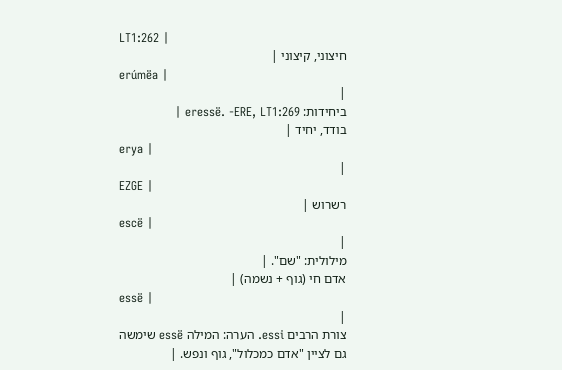LT1:262 |
חיצוני, קיצוני |
erúmëa |
|
ביחידות: eressë. -ERE, LT1:269 |
בודד, יחיד |
erya |
|
EZGE |
רשרוש |
escë |
|
מילולית: "שם". |
אדם חי (גוף + נשמה) |
essë |
|
צורת הרבים essi. הערה: המילה essë שימשה
גם לציין "אדם כמכלול", גוף ונפש. |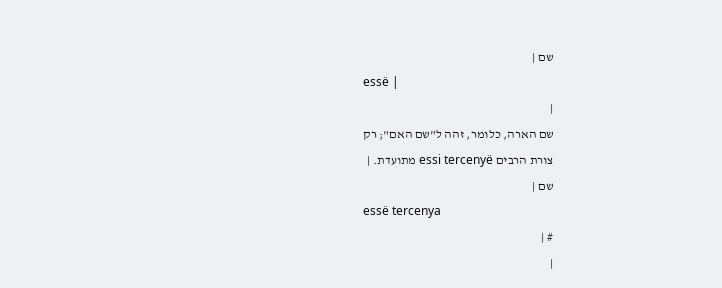שם |
essë |
|
שם הארה, כלומר, זהה ל"שם האם"; רק
צורת הרבים essi tercenyë מתועדת. |
שם |
essë tercenya
# |
|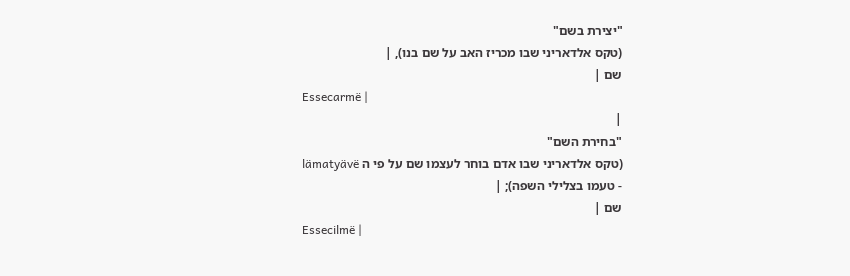"יצירת בשם"
(טקס אלדאריני שבו מכריז האב על שם בנו), |
שם |
Essecarmë |
|
"בחירת השם"
(טקס אלדאריני שבו אדם בוחר לעצמו שם על פי ה lämatyävë
- טעמו בצלילי השפה); |
שם |
Essecilmë |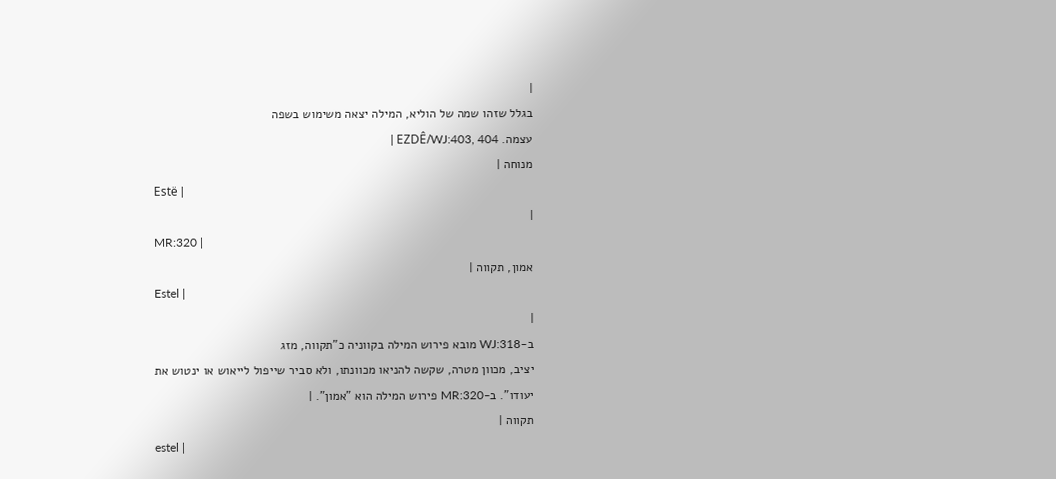|
בגלל שזהו שמה של הוליא, המילה יצאה משימוש בשפה
עצמה. EZDÊ/WJ:403, 404 |
מנוחה |
Estë |
|
MR:320 |
אמון, תקווה |
Estel |
|
ב-WJ:318 מובא פירוש המילה בקווניה כ"תקווה, מזג
יציב, מכוון מטרה, שקשה להניאו מכוונתו, ולא סביר שייפול לייאוש או ינטוש את
יעודו". ב-MR:320 פירוש המילה הוא "אמון". |
תקווה |
estel |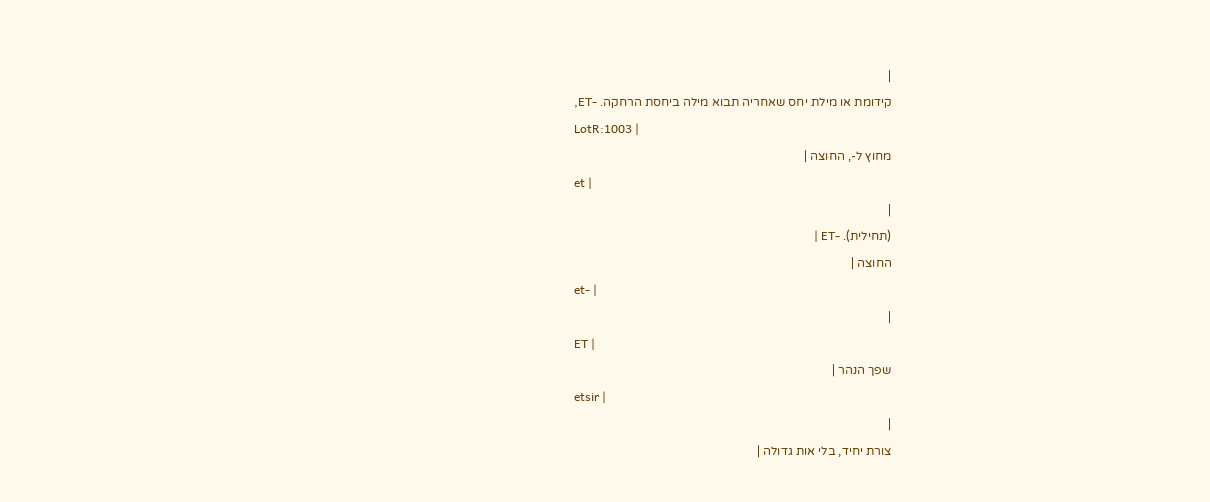|
קידומת או מילת יחס שאחריה תבוא מילה ביחסת הרחקה. -ET,
LotR:1003 |
מחוץ ל-, החוצה |
et |
|
(תחילית). -ET |
החוצה |
et- |
|
ET |
שפך הנהר |
etsir |
|
צורת יחיד, בלי אות גדולה |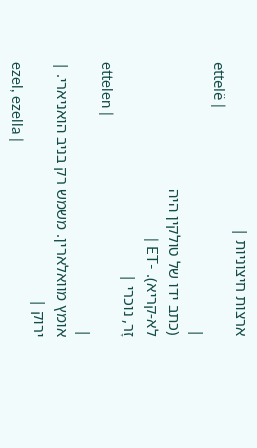ארצות חיצוניות |
ettelë |
|
(כתב ידו של טולקין היה
לא-קריא). -ET |
זָר, נוכרי |
ettelen |
|
אומץ מוואלארין. משמש רק בניב הואניארי. |
ירוק |
ezel, ezella |